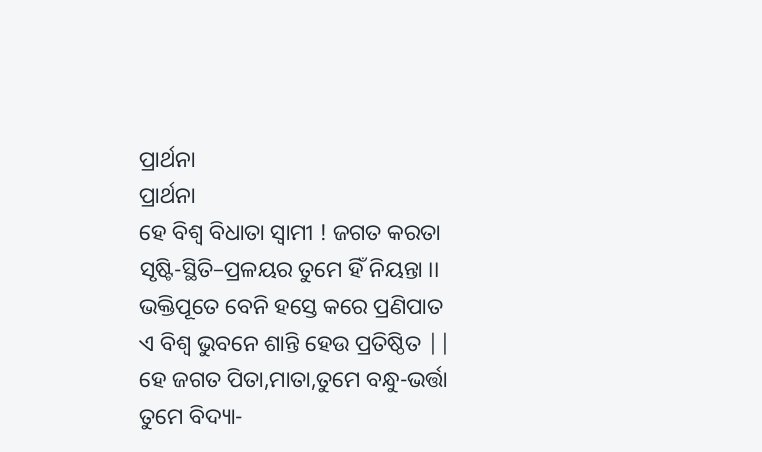ପ୍ରାର୍ଥନା
ପ୍ରାର୍ଥନା
ହେ ବିଶ୍ବ ବିଧାତା ସ୍ୱାମୀ ! ଜଗତ କରତା
ସୃଷ୍ଟି-ସ୍ଥିତି–ପ୍ରଳୟର ତୁମେ ହିଁ ନିୟନ୍ତା ।।
ଭକ୍ତିପୂତେ ବେନି ହସ୍ତେ କରେ ପ୍ରଣିପାତ
ଏ ବିଶ୍ବ ଭୁବନେ ଶାନ୍ତି ହେଉ ପ୍ରତିଷ୍ଠିତ ||
ହେ ଜଗତ ପିତା,ମାତା,ତୁମେ ବନ୍ଧୁ-ଭର୍ତ୍ତା
ତୁମେ ବିଦ୍ୟା-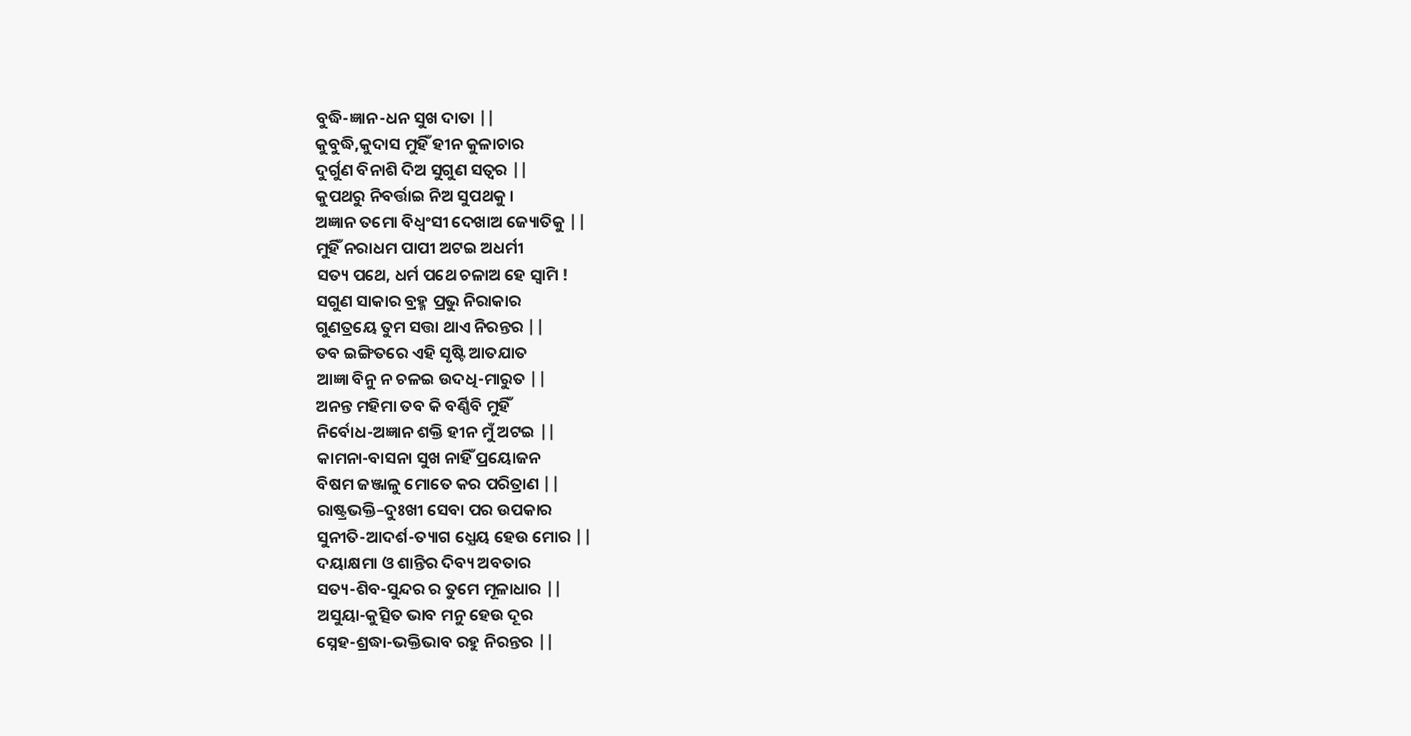ବୁଦ୍ଧି-ଜ୍ଞାନ-ଧନ ସୁଖ ଦାତା ||
କୁବୁଦ୍ଧି,କୁଦାସ ମୁହିଁ ହୀନ କୁଳାଚାର
ଦୁର୍ଗୁଣ ବିନାଶି ଦିଅ ସୁଗୁଣ ସତ୍ଵର ||
କୁପଥରୁ ନିବର୍ତ୍ତାଇ ନିଅ ସୁପଥକୁ ।
ଅଜ୍ଞାନ ତମୋ ବିଧ୍ବଂସୀ ଦେଖାଅ ଜ୍ୟୋତିକୁ ||
ମୁହିଁ ନରାଧମ ପାପୀ ଅଟଇ ଅଧର୍ମୀ
ସତ୍ୟ ପଥେ, ଧର୍ମ ପଥେ ଚଳାଅ ହେ ସ୍ବାମି !
ସଗୁଣ ସାକାର ବ୍ରହ୍ମ ପ୍ରଭୁ ନିରାକାର
ଗୁଣତ୍ରୟେ ତୁମ ସତ୍ତା ଥାଏ ନିରନ୍ତର ||
ତବ ଇଙ୍ଗିତରେ ଏହି ସୃଷ୍ଟି ଆତଯାତ
ଆଜ୍ଞା ବିନୁ ନ ଚଳଇ ଉଦଧି-ମାରୁତ ||
ଅନନ୍ତ ମହିମା ତବ କି ବର୍ଣ୍ଣିବି ମୁହିଁ
ନିର୍ବୋଧ-ଅଜ୍ଞାନ ଶକ୍ତି ହୀନ ମୁଁ ଅଟଇ ||
କାମନା-ବାସନା ସୁଖ ନାହିଁ ପ୍ରୟୋଜନ
ବିଷମ ଜଞ୍ଜାଳୁ ମୋତେ କର ପରିତ୍ରାଣ ||
ରାଷ୍ଟ୍ରଭକ୍ତି–ଦୁଃଖୀ ସେବା ପର ଉପକାର
ସୁନୀତି-ଆଦର୍ଶ-ତ୍ୟାଗ ଧ୍ଯେୟ ହେଉ ମୋର ||
ଦୟାକ୍ଷମା ଓ ଶାନ୍ତିର ଦିବ୍ୟ ଅବତାର
ସତ୍ୟ-ଶିବ-ସୁନ୍ଦର ର ତୁମେ ମୂଳାଧାର ||
ଅସୁୟା-କୁତ୍ସିତ ଭାବ ମନୁ ହେଉ ଦୂର
ସ୍ନେହ-ଶ୍ରଦ୍ଧା-ଭକ୍ତିଭାବ ରହୁ ନିରନ୍ତର ||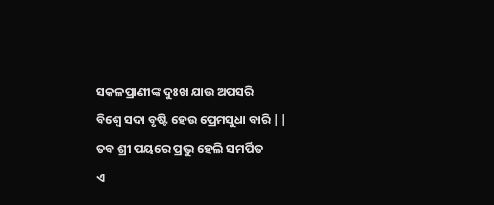ସକଳପ୍ରାଣୀଙ୍କ ଦୁଃଖ ଯାଉ ଅପସରି
ବିଶ୍ବେ ସଦା ବୃଷ୍ଟି ହେଉ ପ୍ରେମସୁଧା ବାରି ||
ତବ ଶ୍ରୀ ପୟରେ ପ୍ରଭୁ ହେଲି ସମର୍ପିତ
ଏ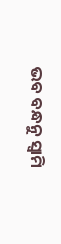ଭବ ବନ୍ଧନୁ ସ୍ବାମି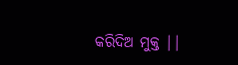କରିଦିଅ ମୁକ୍ତ ||